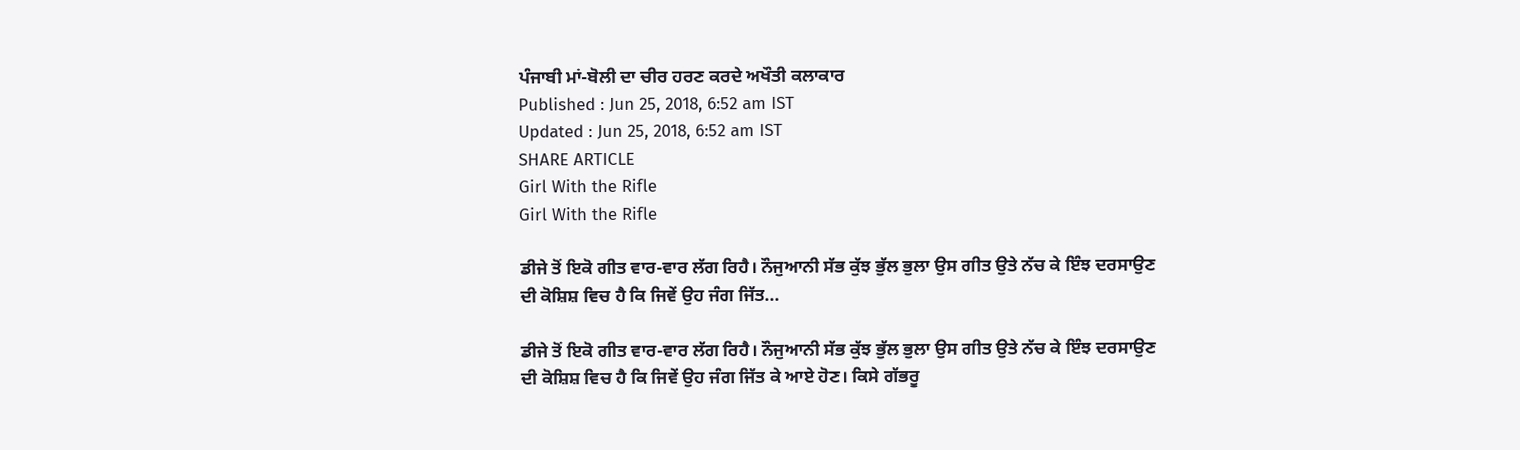ਪੰਜਾਬੀ ਮਾਂ-ਬੋਲੀ ਦਾ ਚੀਰ ਹਰਣ ਕਰਦੇ ਅਖੌਤੀ ਕਲਾਕਾਰ
Published : Jun 25, 2018, 6:52 am IST
Updated : Jun 25, 2018, 6:52 am IST
SHARE ARTICLE
Girl With the Rifle
Girl With the Rifle

ਡੀਜੇ ਤੋਂ ਇਕੋ ਗੀਤ ਵਾਰ-ਵਾਰ ਲੱਗ ਰਿਹੈ। ਨੌਜੁਆਨੀ ਸੱਭ ਕੁੱਝ ਭੁੱਲ ਭੁਲਾ ਉਸ ਗੀਤ ਉਤੇ ਨੱਚ ਕੇ ਇੰਝ ਦਰਸਾਉਣ ਦੀ ਕੋਸ਼ਿਸ਼ ਵਿਚ ਹੈ ਕਿ ਜਿਵੇਂ ਉਹ ਜੰਗ ਜਿੱਤ...

ਡੀਜੇ ਤੋਂ ਇਕੋ ਗੀਤ ਵਾਰ-ਵਾਰ ਲੱਗ ਰਿਹੈ। ਨੌਜੁਆਨੀ ਸੱਭ ਕੁੱਝ ਭੁੱਲ ਭੁਲਾ ਉਸ ਗੀਤ ਉਤੇ ਨੱਚ ਕੇ ਇੰਝ ਦਰਸਾਉਣ ਦੀ ਕੋਸ਼ਿਸ਼ ਵਿਚ ਹੈ ਕਿ ਜਿਵੇਂ ਉਹ ਜੰਗ ਜਿੱਤ ਕੇ ਆਏ ਹੋਣ। ਕਿਸੇ ਗੱਭਰੂ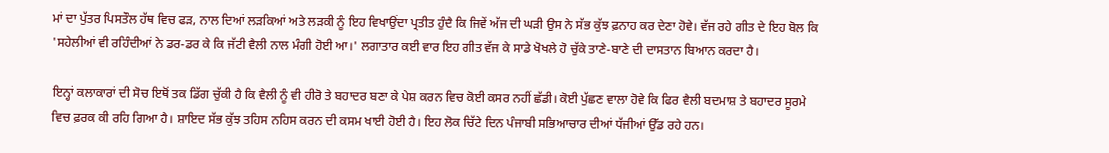ਮਾਂ ਦਾ ਪੁੱਤਰ ਪਿਸਤੌਲ ਹੱਥ ਵਿਚ ਫੜ, ਨਾਲ ਦਿਆਂ ਲੜਕਿਆਂ ਅਤੇ ਲੜਕੀ ਨੂੰ ਇਹ ਵਿਖਾਉਂਦਾ ਪ੍ਰਤੀਤ ਹੁੰਦੈ ਕਿ ਜਿਵੇਂ ਅੱਜ ਦੀ ਘੜੀ ਉਸ ਨੇ ਸੱਭ ਕੁੱਝ ਫ਼ਨਾਹ ਕਰ ਦੇਣਾ ਹੋਵੇ। ਵੱਜ ਰਹੇ ਗੀਤ ਦੇ ਇਹ ਬੋਲ ਕਿ 'ਸਹੇਲੀਆਂ ਵੀ ਰਹਿੰਦੀਆਂ ਨੇ ਡਰ-ਡਰ ਕੇ ਕਿ ਜੱਟੀ ਵੈਲੀ ਨਾਲ ਮੰਗੀ ਹੋਈ ਆ।' ਲਗਾਤਾਰ ਕਈ ਵਾਰ ਇਹ ਗੀਤ ਵੱਜ ਕੇ ਸਾਡੇ ਖੋਖਲੇ ਹੋ ਚੁੱਕੇ ਤਾਣੇ-ਬਾਣੇ ਦੀ ਦਾਸਤਾਨ ਬਿਆਨ ਕਰਦਾ ਹੈ।

ਇਨ੍ਹਾਂ ਕਲਾਕਾਰਾਂ ਦੀ ਸੋਚ ਇਥੋਂ ਤਕ ਡਿੱਗ ਚੁੱਕੀ ਹੈ ਕਿ ਵੈਲੀ ਨੂੰ ਵੀ ਹੀਰੋ ਤੇ ਬਹਾਦਰ ਬਣਾ ਕੇ ਪੇਸ਼ ਕਰਨ ਵਿਚ ਕੋਈ ਕਸਰ ਨਹੀਂ ਛੱਡੀ। ਕੋਈ ਪੁੱਛਣ ਵਾਲਾ ਹੋਵੇ ਕਿ ਫਿਰ ਵੈਲੀ ਬਦਮਾਸ਼ ਤੇ ਬਹਾਦਰ ਸੂਰਮੇ ਵਿਚ ਫ਼ਰਕ ਕੀ ਰਹਿ ਗਿਆ ਹੈ। ਸ਼ਾਇਦ ਸੱਭ ਕੁੱਝ ਤਹਿਸ ਨਹਿਸ ਕਰਨ ਦੀ ਕਸਮ ਖਾਈ ਹੋਈ ਹੈ। ਇਹ ਲੋਕ ਚਿੱਟੇ ਦਿਨ ਪੰਜਾਬੀ ਸਭਿਆਚਾਰ ਦੀਆਂ ਧੱਜੀਆਂ ਉੱਡ ਰਹੇ ਹਨ।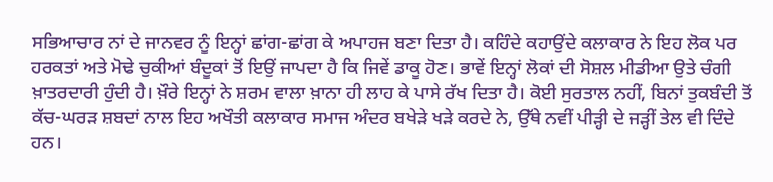ਸਭਿਆਚਾਰ ਨਾਂ ਦੇ ਜਾਨਵਰ ਨੂੰ ਇਨ੍ਹਾਂ ਛਾਂਗ-ਛਾਂਗ ਕੇ ਅਪਾਹਜ ਬਣਾ ਦਿਤਾ ਹੈ। ਕਹਿੰਦੇ ਕਹਾਉਂਦੇ ਕਲਾਕਾਰ ਨੇ ਇਹ ਲੋਕ ਪਰ ਹਰਕਤਾਂ ਅਤੇ ਮੋਢੇ ਚੁਕੀਆਂ ਬੰਦੂਕਾਂ ਤੋਂ ਇਉਂ ਜਾਪਦਾ ਹੈ ਕਿ ਜਿਵੇਂ ਡਾਕੂ ਹੋਣ। ਭਾਵੇਂ ਇਨ੍ਹਾਂ ਲੋਕਾਂ ਦੀ ਸੋਸ਼ਲ ਮੀਡੀਆ ਉਤੇ ਚੰਗੀ ਖ਼ਾਤਰਦਾਰੀ ਹੁੰਦੀ ਹੈ। ਖ਼ੌਰੇ ਇਨ੍ਹਾਂ ਨੇ ਸ਼ਰਮ ਵਾਲਾ ਖ਼ਾਨਾ ਹੀ ਲਾਹ ਕੇ ਪਾਸੇ ਰੱਖ ਦਿਤਾ ਹੈ। ਕੋਈ ਸੁਰਤਾਲ ਨਹੀਂ, ਬਿਨਾਂ ਤੁਕਬੰਦੀ ਤੋਂ ਕੱਚ-ਘਰੜ ਸ਼ਬਦਾਂ ਨਾਲ ਇਹ ਅਖੌਤੀ ਕਲਾਕਾਰ ਸਮਾਜ ਅੰਦਰ ਬਖੇੜੇ ਖੜੇ ਕਰਦੇ ਨੇ, ਉੱਥੇ ਨਵੀਂ ਪੀੜ੍ਹੀ ਦੇ ਜੜ੍ਹੀਂ ਤੇਲ ਵੀ ਦਿੰਦੇ ਹਨ।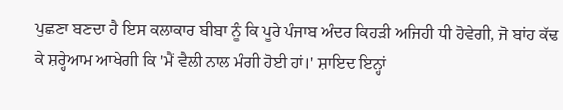ਪੁਛਣਾ ਬਣਦਾ ਹੈ ਇਸ ਕਲਾਕਾਰ ਬੀਬਾ ਨੂੰ ਕਿ ਪੂਰੇ ਪੰਜਾਬ ਅੰਦਰ ਕਿਹੜੀ ਅਜਿਹੀ ਧੀ ਹੋਵੇਗੀ, ਜੋ ਬਾਂਹ ਕੱਢ ਕੇ ਸ਼ਰ੍ਹੇਆਮ ਆਖੇਗੀ ਕਿ 'ਮੈਂ ਵੈਲੀ ਨਾਲ ਮੰਗੀ ਹੋਈ ਹਾਂ।' ਸ਼ਾਇਦ ਇਨ੍ਹਾਂ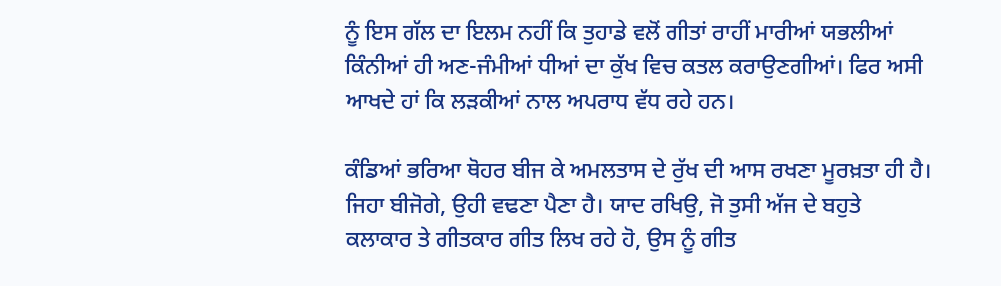ਨੂੰ ਇਸ ਗੱਲ ਦਾ ਇਲਮ ਨਹੀਂ ਕਿ ਤੁਹਾਡੇ ਵਲੋਂ ਗੀਤਾਂ ਰਾਹੀਂ ਮਾਰੀਆਂ ਯਭਲੀਆਂ ਕਿੰਨੀਆਂ ਹੀ ਅਣ-ਜੰਮੀਆਂ ਧੀਆਂ ਦਾ ਕੁੱਖ ਵਿਚ ਕਤਲ ਕਰਾਉਣਗੀਆਂ। ਫਿਰ ਅਸੀ ਆਖਦੇ ਹਾਂ ਕਿ ਲੜਕੀਆਂ ਨਾਲ ਅਪਰਾਧ ਵੱਧ ਰਹੇ ਹਨ।

ਕੰਡਿਆਂ ਭਰਿਆ ਥੋਹਰ ਬੀਜ ਕੇ ਅਮਲਤਾਸ ਦੇ ਰੁੱਖ ਦੀ ਆਸ ਰਖਣਾ ਮੂਰਖ਼ਤਾ ਹੀ ਹੈ। ਜਿਹਾ ਬੀਜੋਗੇ, ਉਹੀ ਵਢਣਾ ਪੈਣਾ ਹੈ। ਯਾਦ ਰਖਿਉ, ਜੋ ਤੁਸੀ ਅੱਜ ਦੇ ਬਹੁਤੇ ਕਲਾਕਾਰ ਤੇ ਗੀਤਕਾਰ ਗੀਤ ਲਿਖ ਰਹੇ ਹੋ, ਉਸ ਨੂੰ ਗੀਤ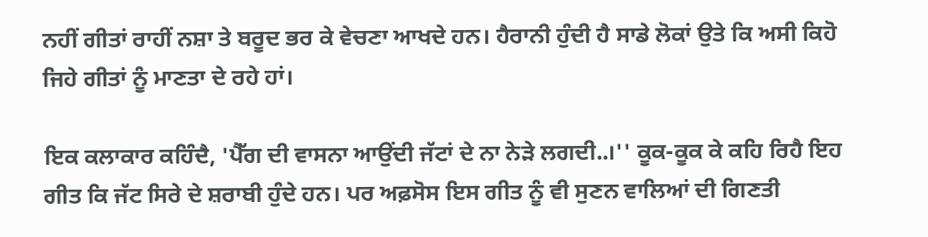ਨਹੀਂ ਗੀਤਾਂ ਰਾਹੀਂ ਨਸ਼ਾ ਤੇ ਬਰੂਦ ਭਰ ਕੇ ਵੇਚਣਾ ਆਖਦੇ ਹਨ। ਹੈਰਾਨੀ ਹੁੰਦੀ ਹੈ ਸਾਡੇ ਲੋਕਾਂ ਉਤੇ ਕਿ ਅਸੀ ਕਿਹੋ ਜਿਹੇ ਗੀਤਾਂ ਨੂੰ ਮਾਣਤਾ ਦੇ ਰਹੇ ਹਾਂ।

ਇਕ ਕਲਾਕਾਰ ਕਹਿੰਦੈ, 'ਪੈੱਗ ਦੀ ਵਾਸਨਾ ਆਉਂਦੀ ਜੱਟਾਂ ਦੇ ਨਾ ਨੇੜੇ ਲਗਦੀ..।'' ਕੂਕ-ਕੂਕ ਕੇ ਕਹਿ ਰਿਹੈ ਇਹ ਗੀਤ ਕਿ ਜੱਟ ਸਿਰੇ ਦੇ ਸ਼ਰਾਬੀ ਹੁੰਦੇ ਹਨ। ਪਰ ਅਫ਼ਸੋਸ ਇਸ ਗੀਤ ਨੂੰ ਵੀ ਸੁਣਨ ਵਾਲਿਆਂ ਦੀ ਗਿਣਤੀ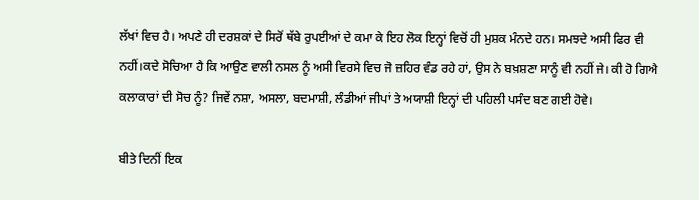ਲੱਖਾਂ ਵਿਚ ਹੈ। ਅਪਣੇ ਹੀ ਦਰਸ਼ਕਾਂ ਦੇ ਸਿਰੋਂ ਥੱਬੇ ਰੁਪਈਆਂ ਦੇ ਕਮਾ ਕੇ ਇਹ ਲੋਕ ਇਨ੍ਹਾਂ ਵਿਚੋਂ ਹੀ ਮੁਸ਼ਕ ਮੰਨਦੇ ਹਨ। ਸਮਝਦੇ ਅਸੀ ਫਿਰ ਵੀ ਨਹੀਂ।ਕਦੇ ਸੋਚਿਆ ਹੈ ਕਿ ਆਉਣ ਵਾਲੀ ਨਸਲ ਨੂੰ ਅਸੀ ਵਿਰਸੇ ਵਿਚ ਜੋ ਜ਼ਹਿਰ ਵੰਡ ਰਹੇ ਹਾਂ, ਉਸ ਨੇ ਬਖ਼ਸ਼ਣਾ ਸਾਨੂੰ ਵੀ ਨਹੀਂ ਜੇ। ਕੀ ਹੋ ਗਿਐ ਕਲਾਕਾਰਾਂ ਦੀ ਸੋਚ ਨੂੰ? ਜਿਵੇਂ ਨਸ਼ਾ, ਅਸਲਾ, ਬਦਮਾਸ਼ੀ, ਲੰਡੀਆਂ ਜੀਪਾਂ ਤੇ ਅਯਾਸ਼ੀ ਇਨ੍ਹਾਂ ਦੀ ਪਹਿਲੀ ਪਸੰਦ ਬਣ ਗਈ ਹੋਵੇ।

ਬੀਤੇ ਦਿਨੀਂ ਇਕ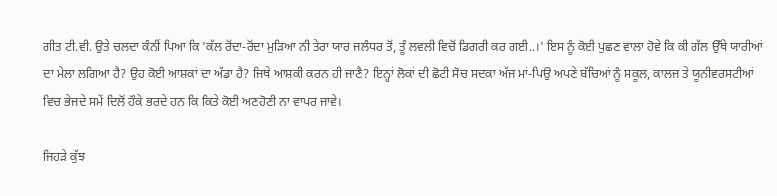ਗੀਤ ਟੀ.ਵੀ. ਉਤੇ ਚਲਦਾ ਕੰਨੀਂ ਪਿਆ ਕਿ 'ਕੱਲ ਰੋਂਦਾ-ਰੋਂਦਾ ਮੁੜਿਆ ਨੀ ਤੇਰਾ ਯਾਰ ਜਲੰਧਰ ਤੋਂ, ਤੂੰ ਲਵਲੀ ਵਿਚੋਂ ਡਿਗਰੀ ਕਰ ਗਈ..।' ਇਸ ਨੂੰ ਕੋਈ ਪੁਛਣ ਵਾਲਾ ਹੋਵੇ ਕਿ ਕੀ ਗੱਲ ਉੱਥੇ ਯਾਰੀਆਂ ਦਾ ਮੇਲਾ ਲਗਿਆ ਹੈ? ਉਹ ਕੋਈ ਆਸ਼ਕਾਂ ਦਾ ਅੱਡਾ ਹੈ? ਜਿਥੇ ਆਸ਼ਕੀ ਕਰਨ ਹੀ ਜਾਣੈ? ਇਨ੍ਹਾਂ ਲੋਕਾਂ ਦੀ ਛੋਟੀ ਸੋਚ ਸਦਕਾ ਅੱਜ ਮਾਂ-ਪਿਉ ਅਪਣੇ ਬੱਚਿਆਂ ਨੂੰ ਸਕੂਲ, ਕਾਲਜ ਤੇ ਯੂਨੀਵਰਸਟੀਆਂ ਵਿਚ ਭੇਜਦੇ ਸਮੇਂ ਦਿਲੋਂ ਹੌਕੇ ਭਰਦੇ ਹਨ ਕਿ ਕਿਤੇ ਕੋਈ ਅਣਹੋਣੀ ਨਾ ਵਾਪਰ ਜਾਵੇ।

ਜਿਹੜੇ ਕੁੱਝ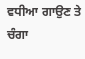ਵਧੀਆ ਗਾਉਣ ਤੇ ਚੰਗਾ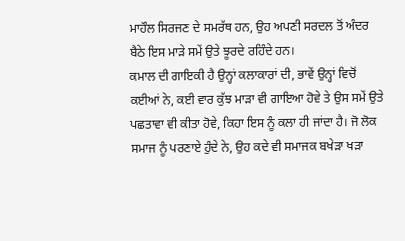ਮਾਹੌਲ ਸਿਰਜਣ ਦੇ ਸਮਰੱਥ ਹਨ, ਉਹ ਅਪਣੀ ਸਰਦਲ ਤੋਂ ਅੰਦਰ ਬੈਠੇ ਇਸ ਮਾੜੇ ਸਮੇਂ ਉਤੇ ਝੂਰਦੇ ਰਹਿੰਦੇ ਹਨ।
ਕਮਾਲ ਦੀ ਗਾਇਕੀ ਹੈ ਉਨ੍ਹਾਂ ਕਲਾਕਾਰਾਂ ਦੀ, ਭਾਵੇਂ ਉਨ੍ਹਾਂ ਵਿਚੋਂ ਕਈਆਂ ਨੇ, ਕਈ ਵਾਰ ਕੁੱਝ ਮਾੜਾ ਵੀ ਗਾਇਆ ਹੋਵੇ ਤੇ ਉਸ ਸਮੇਂ ਉਤੇ ਪਛਤਾਵਾ ਵੀ ਕੀਤਾ ਹੋਵੇ, ਕਿਹਾ ਇਸ ਨੂੰ ਕਲਾ ਹੀ ਜਾਂਦਾ ਹੈ। ਜੋ ਲੋਕ ਸਮਾਜ ਨੂੰ ਪਰਣਾਏ ਹੁੰਦੇ ਨੇ, ਉਹ ਕਦੇ ਵੀ ਸਮਾਜਕ ਬਖੇੜਾ ਖੜਾ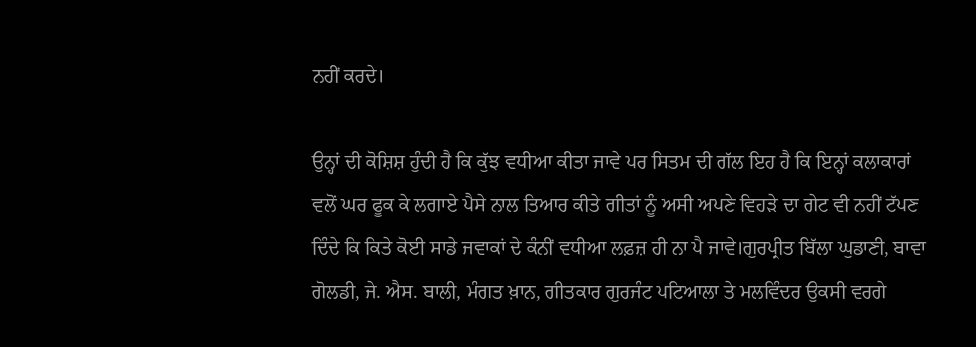ਨਹੀਂ ਕਰਦੇ।

ਉਨ੍ਹਾਂ ਦੀ ਕੋਸ਼ਿਸ਼ ਹੁੰਦੀ ਹੈ ਕਿ ਕੁੱਝ ਵਧੀਆ ਕੀਤਾ ਜਾਵੇ ਪਰ ਸਿਤਮ ਦੀ ਗੱਲ ਇਹ ਹੈ ਕਿ ਇਨ੍ਹਾਂ ਕਲਾਕਾਰਾਂ ਵਲੋਂ ਘਰ ਫੂਕ ਕੇ ਲਗਾਏ ਪੈਸੇ ਨਾਲ ਤਿਆਰ ਕੀਤੇ ਗੀਤਾਂ ਨੂੰ ਅਸੀ ਅਪਣੇ ਵਿਹੜੇ ਦਾ ਗੇਟ ਵੀ ਨਹੀਂ ਟੱਪਣ ਦਿੰਦੇ ਕਿ ਕਿਤੇ ਕੋਈ ਸਾਡੇ ਜਵਾਕਾਂ ਦੇ ਕੰਨੀਂ ਵਧੀਆ ਲਫ਼ਜ਼ ਹੀ ਨਾ ਪੈ ਜਾਵੇ।ਗੁਰਪ੍ਰੀਤ ਬਿੱਲਾ ਘੁਡਾਣੀ, ਬਾਵਾ ਗੋਲਡੀ, ਜੇ. ਐਸ. ਬਾਲੀ, ਮੰਗਤ ਖ਼ਾਨ, ਗੀਤਕਾਰ ਗੁਰਜੰਟ ਪਟਿਆਲਾ ਤੇ ਮਲਵਿੰਦਰ ਉਕਸੀ ਵਰਗੇ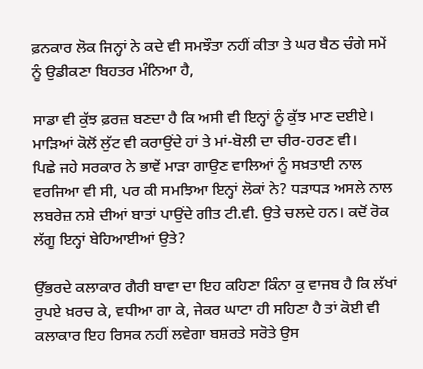ਫ਼ਨਕਾਰ ਲੋਕ ਜਿਨ੍ਹਾਂ ਨੇ ਕਦੇ ਵੀ ਸਮਝੌਤਾ ਨਹੀਂ ਕੀਤਾ ਤੇ ਘਰ ਬੈਠ ਚੰਗੇ ਸਮੇਂ ਨੂੰ ਉਡੀਕਣਾ ਬਿਹਤਰ ਮੰਨਿਆ ਹੈ,

ਸਾਡਾ ਵੀ ਕੁੱਝ ਫ਼ਰਜ਼ ਬਣਦਾ ਹੈ ਕਿ ਅਸੀ ਵੀ ਇਨ੍ਹਾਂ ਨੂੰ ਕੁੱਝ ਮਾਣ ਦਈਏ। ਮਾੜਿਆਂ ਕੋਲੋਂ ਲੁੱਟ ਵੀ ਕਰਾਉਂਦੇ ਹਾਂ ਤੇ ਮਾਂ-ਬੋਲੀ ਦਾ ਚੀਰ-ਹਰਣ ਵੀ।
ਪਿਛੇ ਜਹੇ ਸਰਕਾਰ ਨੇ ਭਾਵੇਂ ਮਾੜਾ ਗਾਉਣ ਵਾਲਿਆਂ ਨੂੰ ਸਖ਼ਤਾਈ ਨਾਲ ਵਰਜਿਆ ਵੀ ਸੀ, ਪਰ ਕੀ ਸਮਝਿਆ ਇਨ੍ਹਾਂ ਲੋਕਾਂ ਨੇ? ਧੜਾਧੜ ਅਸਲੇ ਨਾਲ ਲਬਰੇਜ਼ ਨਸ਼ੇ ਦੀਆਂ ਬਾਤਾਂ ਪਾਉਂਦੇ ਗੀਤ ਟੀ.ਵੀ. ਉਤੇ ਚਲਦੇ ਹਨ। ਕਦੋਂ ਰੋਕ ਲੱਗੂ ਇਨ੍ਹਾਂ ਬੇਹਿਆਈਆਂ ਉਤੇ?

ਉੱਭਰਦੇ ਕਲਾਕਾਰ ਗੈਰੀ ਬਾਵਾ ਦਾ ਇਹ ਕਹਿਣਾ ਕਿੰਨਾ ਕੁ ਵਾਜਬ ਹੈ ਕਿ ਲੱਖਾਂ ਰੁਪਏ ਖ਼ਰਚ ਕੇ, ਵਧੀਆ ਗਾ ਕੇ, ਜੇਕਰ ਘਾਟਾ ਹੀ ਸਹਿਣਾ ਹੈ ਤਾਂ ਕੋਈ ਵੀ ਕਲਾਕਾਰ ਇਹ ਰਿਸਕ ਨਹੀਂ ਲਵੇਗਾ ਬਸ਼ਰਤੇ ਸਰੋਤੇ ਉਸ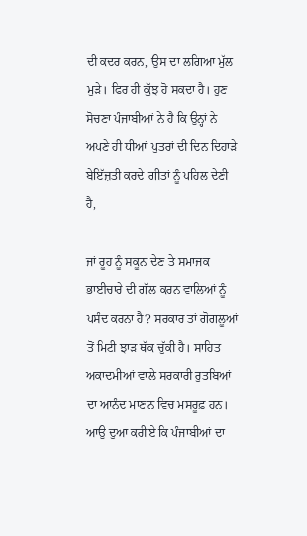ਦੀ ਕਦਰ ਕਰਨ, ਉਸ ਦਾ ਲਗਿਆ ਮੁੱਲ ਮੁੜੇ। ਫਿਰ ਹੀ ਕੁੱਝ ਹੋ ਸਕਦਾ ਹੈ। ਹੁਣ ਸੋਚਣਾ ਪੰਜਾਬੀਆਂ ਨੇ ਹੈ ਕਿ ਉਨ੍ਹਾਂ ਨੇ ਅਪਣੇ ਹੀ ਧੀਆਂ ਪੁਤਰਾਂ ਦੀ ਦਿਨ ਦਿਹਾੜੇ ਬੇਇੱਜ਼ਤੀ ਕਰਦੇ ਗੀਤਾਂ ਨੂੰ ਪਹਿਲ ਦੇਣੀ ਹੈ,

ਜਾਂ ਰੂਹ ਨੂੰ ਸਕੂਨ ਦੇਣ ਤੇ ਸਮਾਜਕ ਭਾਈਚਾਰੇ ਦੀ ਗੱਲ ਕਰਨ ਵਾਲਿਆਂ ਨੂੰ ਪਸੰਦ ਕਰਨਾ ਹੈ? ਸਰਕਾਰ ਤਾਂ ਗੋਗਲੂਆਂ ਤੋਂ ਮਿਟੀ ਝਾੜ ਥੱਕ ਚੁੱਕੀ ਹੈ। ਸਾਹਿਤ ਅਕਾਦਮੀਆਂ ਵਾਲੇ ਸਰਕਾਰੀ ਰੁਤਬਿਆਂ ਦਾ ਆਨੰਦ ਮਾਣਨ ਵਿਚ ਮਸਰੂਫ਼ ਹਨ। ਆਉ ਦੁਆ ਕਰੀਏ ਕਿ ਪੰਜਾਬੀਆਂ ਦਾ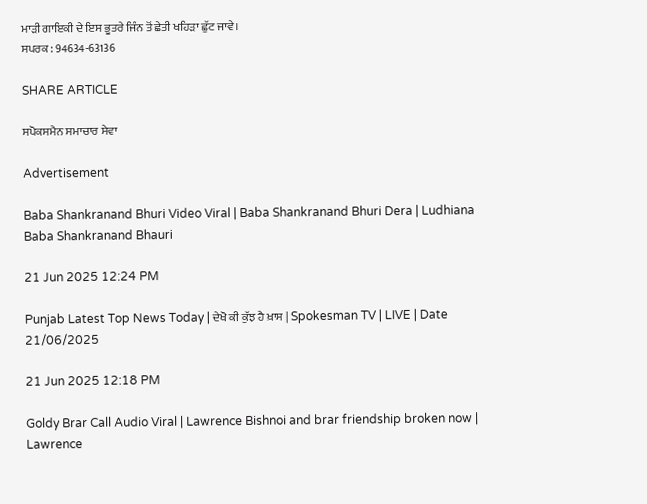ਮਾੜੀ ਗਾਇਕੀ ਦੇ ਇਸ ਭੂਤਰੇ ਜਿੰਨ ਤੋਂ ਛੇਤੀ ਖਹਿੜਾ ਛੁੱਟ ਜਾਵੇ।
ਸਪਰਕ : 94634-63136

SHARE ARTICLE

ਸਪੋਕਸਮੈਨ ਸਮਾਚਾਰ ਸੇਵਾ

Advertisement

Baba Shankranand Bhuri Video Viral | Baba Shankranand Bhuri Dera | Ludhiana Baba Shankranand Bhauri

21 Jun 2025 12:24 PM

Punjab Latest Top News Today | ਦੇਖੋ ਕੀ ਕੁੱਝ ਹੈ ਖ਼ਾਸ | Spokesman TV | LIVE | Date 21/06/2025

21 Jun 2025 12:18 PM

Goldy Brar Call Audio Viral | Lawrence Bishnoi and brar friendship broken now | Lawrence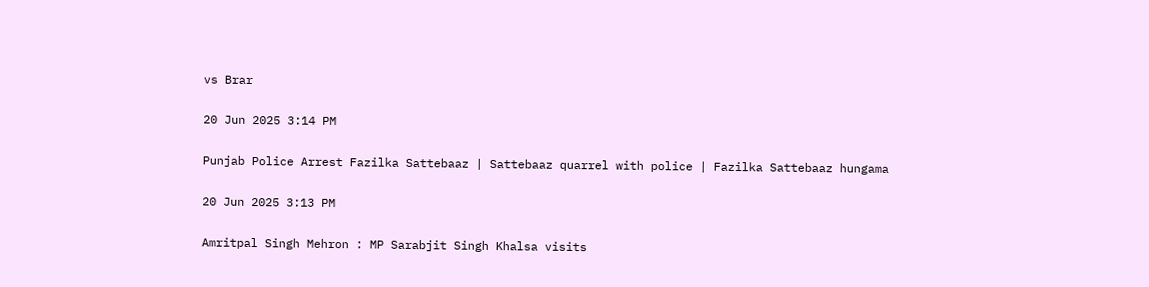vs Brar

20 Jun 2025 3:14 PM

Punjab Police Arrest Fazilka Sattebaaz | Sattebaaz quarrel with police | Fazilka Sattebaaz hungama

20 Jun 2025 3:13 PM

Amritpal Singh Mehron : MP Sarabjit Singh Khalsa visits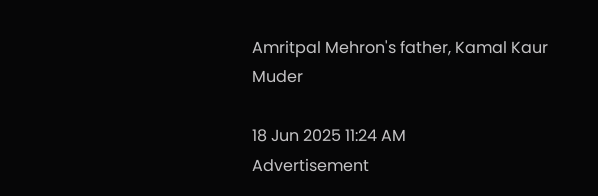Amritpal Mehron's father, Kamal Kaur Muder

18 Jun 2025 11:24 AM
Advertisement